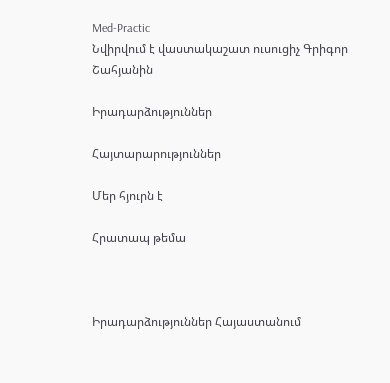Med-Practic
Նվիրվում է վաստակաշատ ուսուցիչ Գրիգոր Շահյանին

Իրադարձություններ

Հայտարարություններ

Մեր հյուրն է

Հրատապ թեմա



Իրադարձություններ Հայաստանում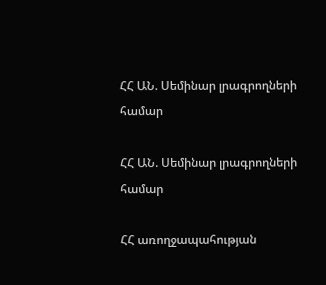ՀՀ ԱՆ. Սեմինար լրագրողների համար

ՀՀ ԱՆ. Սեմինար լրագրողների համար

ՀՀ առողջապահության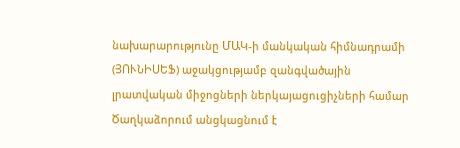նախարարությունը ՄԱԿ-ի մանկական հիմնադրամի (ՅՈՒՆԻՍԵՖ) աջակցությամբ զանգվածային լրատվական միջոցների ներկայացուցիչների համար Ծաղկաձորում անցկացնում է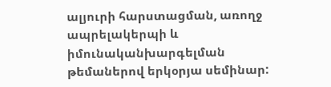ալյուրի հարստացման, առողջ ապրելակերպի և իմունականխարգելման  թեմաներով երկօրյա սեմինար: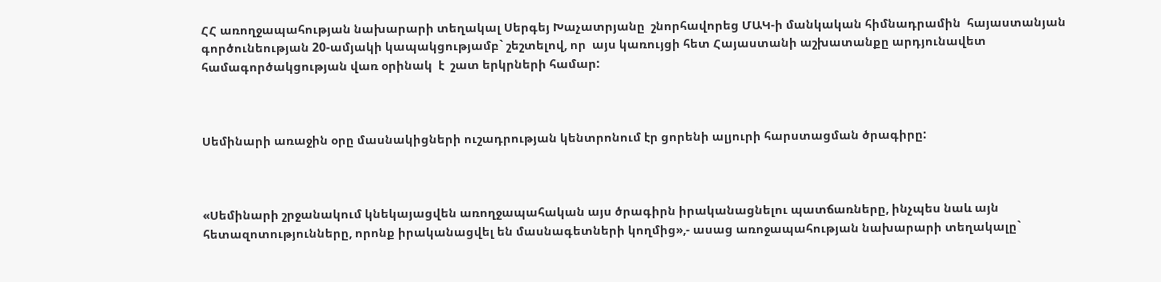ՀՀ առողջապահության նախարարի տեղակալ Սերգեյ Խաչատրյանը  շնորհավորեց ՄԱԿ-ի մանկական հիմնադրամին  հայաստանյան գործունեության 20-ամյակի կապակցությամբ` շեշտելով, որ  այս կառույցի հետ Հայաստանի աշխատանքը արդյունավետ համագործակցության վառ օրինակ  է  շատ երկրների համար:



Սեմինարի առաջին օրը մասնակիցների ուշադրության կենտրոնում էր ցորենի ալյուրի հարստացման ծրագիրը:



«Սեմինարի շրջանակում կնեկայացվեն առողջապահական այս ծրագիրն իրականացնելու պատճառները, ինչպես նաև այն հետազոտությունները, որոնք իրականացվել են մասնագետների կողմից»,- ասաց առոջապահության նախարարի տեղակալը`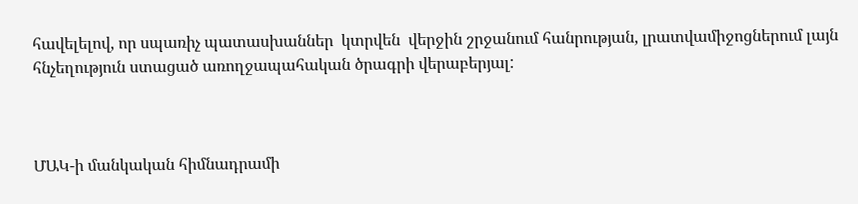հավելելով, որ սպառիչ պատասխաններ  կտրվեն  վերջին շրջանում հանրության, լրատվամիջոցներում լայն հնչեղություն ստացած առողջապահական ծրագրի վերաբերյալ:



ՄԱԿ-ի մանկական հիմնադրամի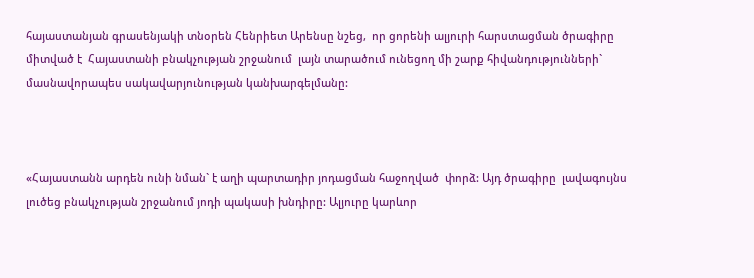հայաստանյան գրասենյակի տնօրեն Հենրիետ Արենսը նշեց,  որ ցորենի ալյուրի հարստացման ծրագիրը միտված է  Հայաստանի բնակչության շրջանում  լայն տարածում ունեցող մի շարք հիվանդությունների`  մասնավորապես սակավարյունության կանխարգելմանը:



«Հայաստանն արդեն ունի նման` է աղի պարտադիր յոդացման հաջողված  փորձ: Այդ ծրագիրը  լավագույնս լուծեց բնակչության շրջանում յոդի պակասի խնդիրը: Ալյուրը կարևոր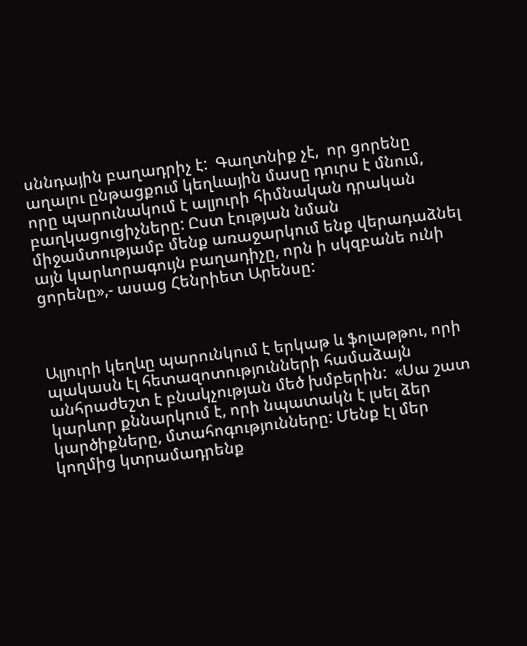սննդային բաղադրիչ է:  Գաղտնիք չէ,  որ ցորենը աղալու ընթացքում կեղևային մասը դուրս է մնում,  որը պարունակում է ալյուրի հիմնական դրական բաղկացուցիչները: Ըստ էության նման միջամտությամբ մենք առաջարկում ենք վերադաձնել այն կարևորագույն բաղադիչը, որն ի սկզբանե ունի ցորենը»,- ասաց Հենրիետ Արենսը:



Ալյուրի կեղևը պարունկում է երկաթ և ֆոլաթթու, որի պակասն էլ հետազոտությունների համաձայն անհրաժեշտ է բնակչության մեծ խմբերին:  «Սա շատ կարևոր քննարկում է, որի նպատակն է լսել ձեր կարծիքները, մտահոգությունները: Մենք էլ մեր կողմից կտրամադրենք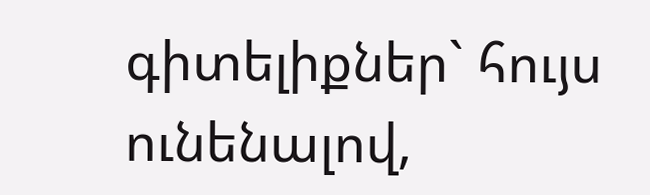գիտելիքներ` հույս ունենալով,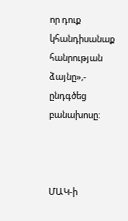որ դուք  կհանդիսանաք հանրության ձայնը»,-  ընդգծեց բանախոսը:



ՄԱԿ-ի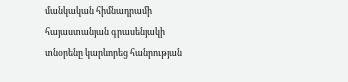մանկական հիմնադրամի հայաստանյան գրասենյակի տնօրենը կարևորեց հանրության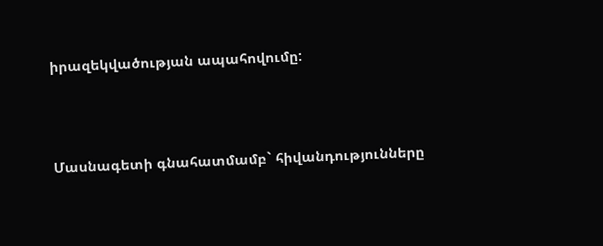իրազեկվածության ապահովումը:



Մասնագետի գնահատմամբ` հիվանդությունները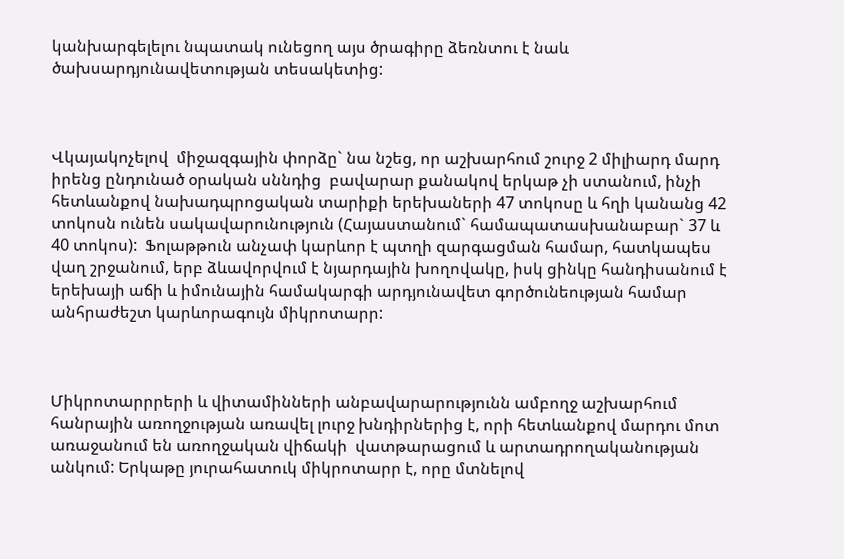կանխարգելելու նպատակ ունեցող այս ծրագիրը ձեռնտու է նաև ծախսարդյունավետության տեսակետից:



Վկայակոչելով  միջազգային փորձը` նա նշեց, որ աշխարհում շուրջ 2 միլիարդ մարդ իրենց ընդունած օրական սննդից  բավարար քանակով երկաթ չի ստանում, ինչի հետևանքով նախադպրոցական տարիքի երեխաների 47 տոկոսը և հղի կանանց 42 տոկոսն ունեն սակավարունություն (Հայաստանում` համապատասխանաբար` 37 և 40 տոկոս):  Ֆոլաթթուն անչափ կարևոր է պտղի զարգացման համար, հատկապես վաղ շրջանում, երբ ձևավորվում է նյարդային խողովակը, իսկ ցինկը հանդիսանում է երեխայի աճի և իմունային համակարգի արդյունավետ գործունեության համար անհրաժեշտ կարևորագույն միկրոտարր:



Միկրոտարրրերի և վիտամինների անբավարարությունն ամբողջ աշխարհում հանրային առողջության առավել լուրջ խնդիրներից է, որի հետևանքով մարդու մոտ առաջանում են առողջական վիճակի  վատթարացում և արտադրողականության անկում: Երկաթը յուրահատուկ միկրոտարր է, որը մտնելով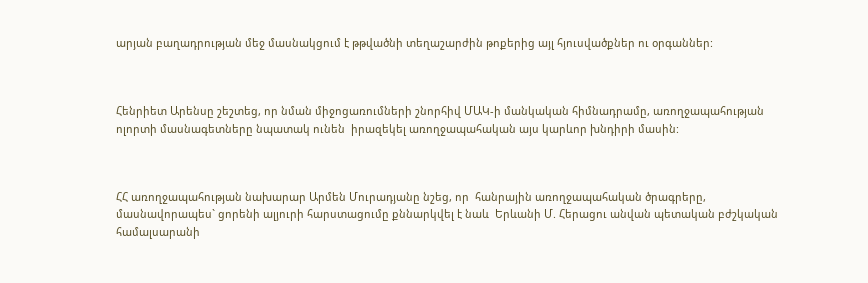արյան բաղադրության մեջ մասնակցում է թթվածնի տեղաշարժին թոքերից այլ հյուսվածքներ ու օրգաններ:



Հենրիետ Արենսը շեշտեց, որ նման միջոցառումների շնորհիվ ՄԱԿ-ի մանկական հիմնադրամը, առողջապահության ոլորտի մասնագետները նպատակ ունեն  իրազեկել առողջապահական այս կարևոր խնդիրի մասին:



ՀՀ առողջապահության նախարար Արմեն Մուրադյանը նշեց, որ  հանրային առողջապահական ծրագրերը, մասնավորապես` ցորենի ալյուրի հարստացումը քննարկվել է նաև  Երևանի Մ. Հերացու անվան պետական բժշկական համալսարանի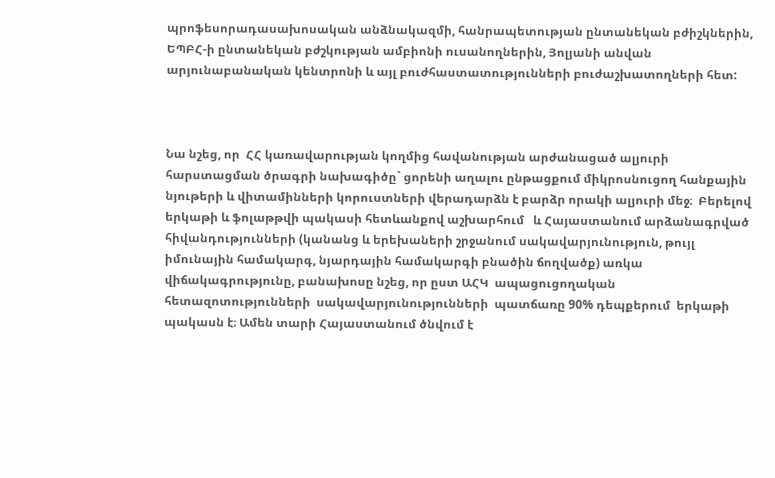պրոֆեսորադասախոսական անձնակազմի, հանրապետության ընտանեկան բժիշկներին, ԵՊԲՀ-ի ընտանեկան բժշկության ամբիոնի ուսանողներին, Յոլյանի անվան արյունաբանական կենտրոնի և այլ բուժհաստատությունների բուժաշխատողների հետ:



Նա նշեց, որ  ՀՀ կառավարության կողմից հավանության արժանացած ալյուրի հարստացման ծրագրի նախագիծը` ցորենի աղալու ընթացքում միկրոսնուցող հանքային նյութերի և վիտամինների կորուստների վերադարձն է բարձր որակի ալյուրի մեջ։  Բերելով երկաթի և ֆոլաթթվի պակասի հետևանքով աշխարհում   և Հայաստանում արձանագրված հիվանդությունների (կանանց և երեխաների շրջանում սակավարյունություն, թույլ իմունային համակարգ, նյարդային համակարգի բնածին ճողվածք) առկա վիճակագրությունը, բանախոսը նշեց, որ ըստ ԱՀԿ  ապացուցողական հետազոտությունների  սակավարյունությունների  պատճառը 90% դեպքերում  երկաթի պակասն է։ Ամեն տարի Հայաստանում ծնվում է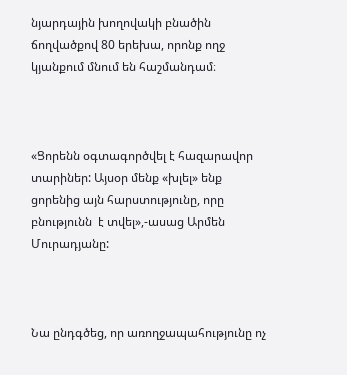նյարդային խողովակի բնածին ճողվածքով 80 երեխա, որոնք ողջ կյանքում մնում են հաշմանդամ։



«Ցորենն օգտագործվել է հազարավոր տարիներ: Այսօր մենք «խլել» ենք ցորենից այն հարստությունը, որը բնությունն  է տվել»,-ասաց Արմեն Մուրադյանը:



Նա ընդգծեց, որ առողջապահությունը ոչ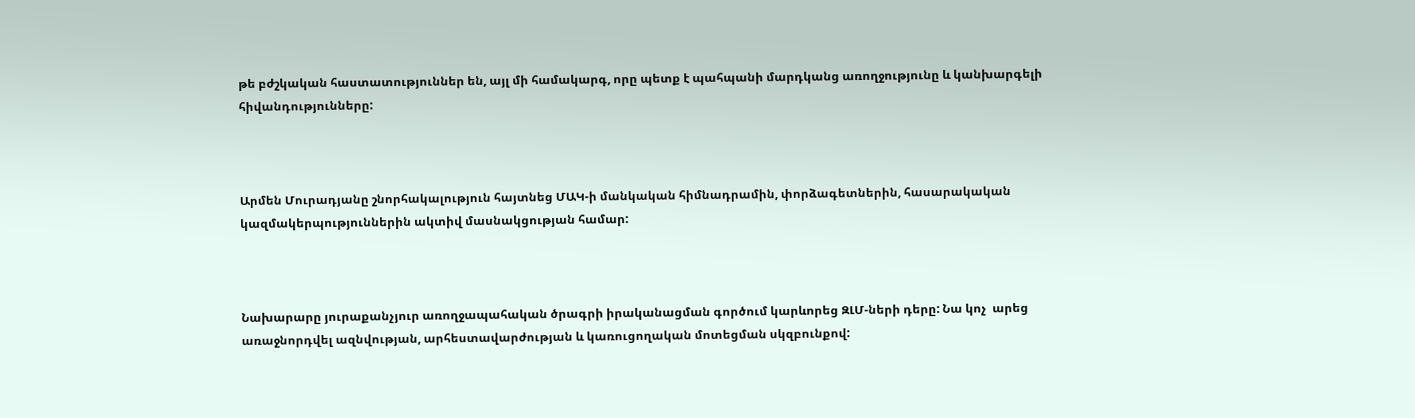թե բժշկական հաստատություններ են, այլ մի համակարգ, որը պետք է պահպանի մարդկանց առողջությունը և կանխարգելի հիվանդությունները:



Արմեն Մուրադյանը շնորհակալություն հայտնեց ՄԱԿ-ի մանկական հիմնադրամին, փորձագետներին, հասարակական կազմակերպություններին ակտիվ մասնակցության համար:



Նախարարը յուրաքանչյուր առողջապահական ծրագրի իրականացման գործում կարևորեց ԶԼՄ-ների դերը: Նա կոչ  արեց  առաջնորդվել ազնվության, արհեստավարժության և կառուցողական մոտեցման սկզբունքով: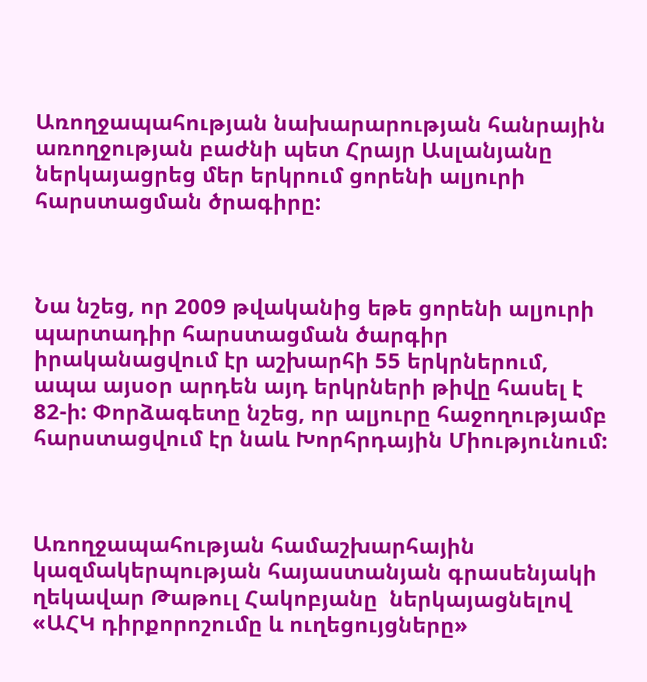Առողջապահության նախարարության հանրային առողջության բաժնի պետ Հրայր Ասլանյանը ներկայացրեց մեր երկրում ցորենի ալյուրի հարստացման ծրագիրը:



Նա նշեց, որ 2009 թվականից եթե ցորենի ալյուրի պարտադիր հարստացման ծարգիր իրականացվում էր աշխարհի 55 երկրներում, ապա այսօր արդեն այդ երկրների թիվը հասել է 82-ի: Փորձագետը նշեց, որ ալյուրը հաջողությամբ հարստացվում էր նաև Խորհրդային Միությունում:



Առողջապահության համաշխարհային կազմակերպության հայաստանյան գրասենյակի ղեկավար Թաթուլ Հակոբյանը  ներկայացնելով «ԱՀԿ դիրքորոշումը և ուղեցույցները»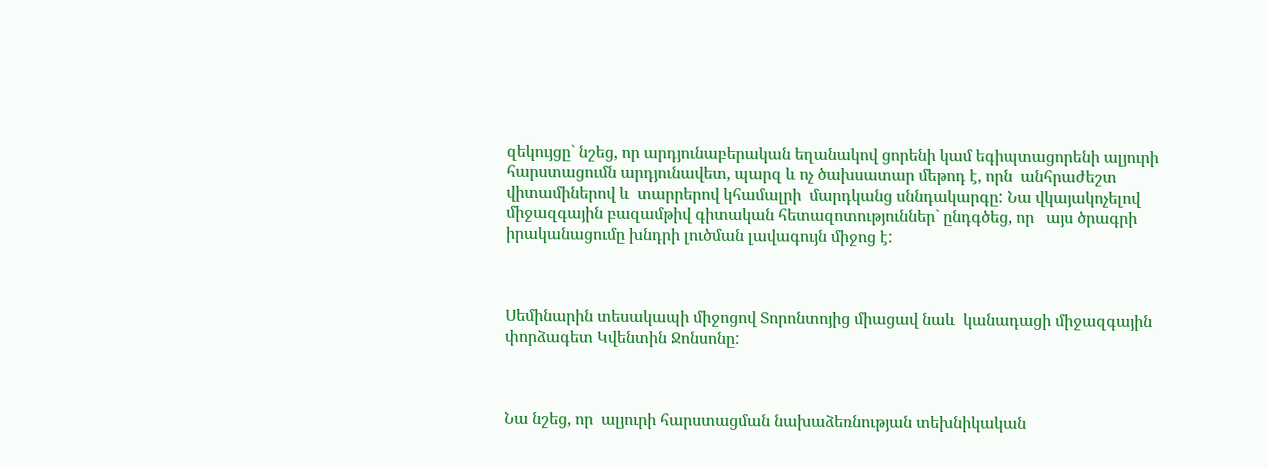զեկույցը` նշեց, որ արդյունաբերական եղանակով ցորենի կամ եգիպտացորենի ալյուրի հարստացումն արդյունավետ, պարզ և ոչ ծախսատար մեթոդ է, որն  անհրաժեշտ վիտամիներով և  տարրերով կհամալրի  մարդկանց սննդակարգը: Նա վկայակոչելով միջազգային բազամթիվ գիտական հետազոտություններ` ընդգծեց, որ   այս ծրագրի իրականացումը խնդրի լուծման լավագույն միջոց է:



Սեմինարին տեսակապի միջոցով Տորոնտոյից միացավ նաև  կանադացի միջազգային փորձագետ Կվենտին Ջոնսոնը:



Նա նշեց, որ  ալյուրի հարստացման նախաձեռնության տեխնիկական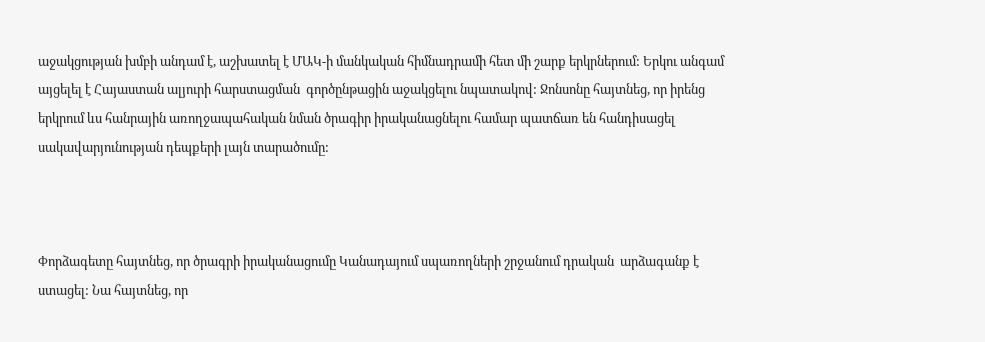աջակցության խմբի անդամ է, աշխատել է ՄԱԿ-ի մանկական հիմնադրամի հետ մի շարք երկրներում: Երկու անգամ այցելել է Հայաստան ալյուրի հարստացման  գործընթացին աջակցելու նպատակով: Ջոնսոնը հայտնեց, որ իրենց երկրում ևս հանրային առողջապահական նման ծրագիր իրականացնելու համար պատճառ են հանդիսացել սակավարյունության դեպքերի լայն տարածումը:



Փորձագետը հայտնեց, որ ծրագրի իրականացումը Կանադայում սպառողների շրջանում դրական  արձագանք է ստացել: Նա հայտնեց, որ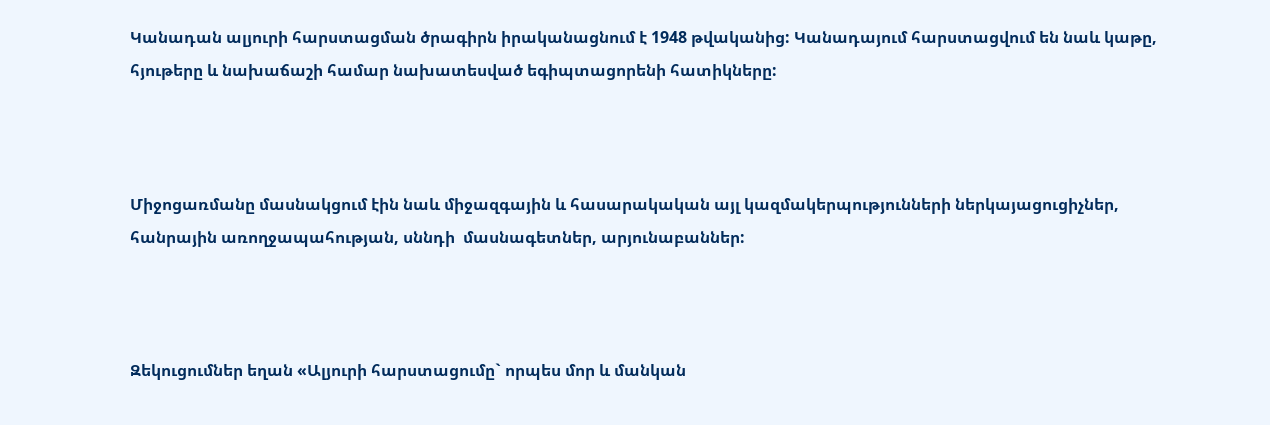Կանադան ալյուրի հարստացման ծրագիրն իրականացնում է 1948 թվականից: Կանադայում հարստացվում են նաև կաթը, հյութերը և նախաճաշի համար նախատեսված եգիպտացորենի հատիկները:



Միջոցառմանը մասնակցում էին նաև միջազգային և հասարակական այլ կազմակերպությունների ներկայացուցիչներ, հանրային առողջապահության, սննդի  մասնագետներ, արյունաբաններ:



Զեկուցումներ եղան «Ալյուրի հարստացումը` որպես մոր և մանկան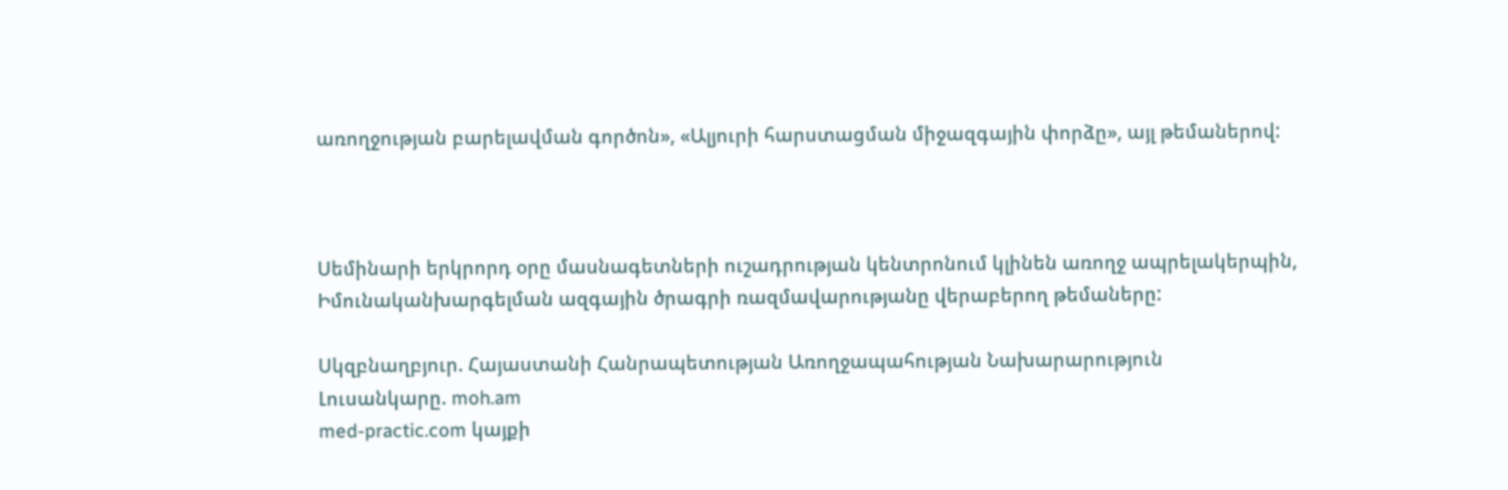առողջության բարելավման գործոն», «Ալյուրի հարստացման միջազգային փորձը», այլ թեմաներով:



Սեմինարի երկրորդ օրը մասնագետների ուշադրության կենտրոնում կլինեն առողջ ապրելակերպին, Իմունականխարգելման ազգային ծրագրի ռազմավարությանը վերաբերող թեմաները:

Սկզբնաղբյուր. Հայաստանի Հանրապետության Առողջապահության Նախարարություն
Լուսանկարը. moh.am
med-practic.com կայքի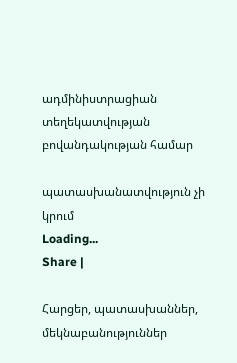ադմինիստրացիան տեղեկատվության բովանդակության համար

պատասխանատվություն չի կրում
Loading...
Share |

Հարցեր, պատասխաններ, մեկնաբանություններ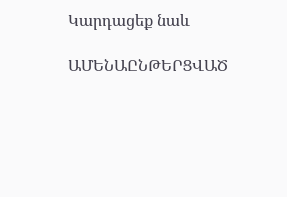Կարդացեք նաև

ԱՄԵՆԱԸՆԹԵՐՑՎԱԾ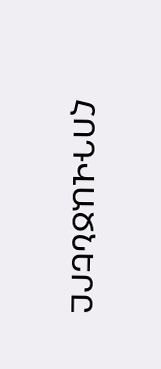ՀՈԴՎԱԾՆԵՐԸ